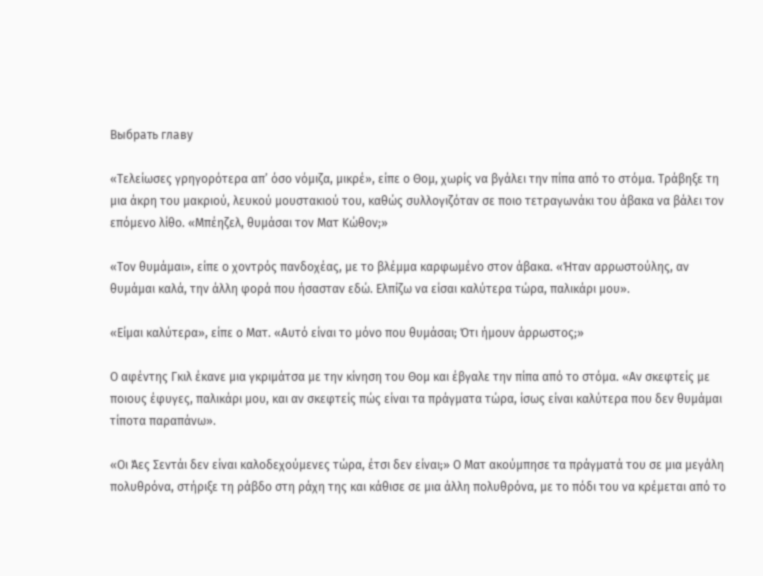Выбрать главу

«Τελείωσες γρηγορότερα απ’ όσο νόμιζα, μικρέ», είπε ο Θομ, χωρίς να βγάλει την πίπα από το στόμα. Τράβηξε τη μια άκρη του μακριού, λευκού μουστακιού του, καθώς συλλογιζόταν σε ποιο τετραγωνάκι του άβακα να βάλει τον επόμενο λίθο. «Μπέηζελ, θυμάσαι τον Ματ Κώθον;»

«Τον θυμάμαι», είπε ο χοντρός πανδοχέας, με το βλέμμα καρφωμένο στον άβακα. «Ήταν αρρωστούλης, αν θυμάμαι καλά, την άλλη φορά που ήσασταν εδώ. Ελπίζω να είσαι καλύτερα τώρα, παλικάρι μου».

«Είμαι καλύτερα», είπε ο Ματ. «Αυτό είναι το μόνο που θυμάσαι; Ότι ήμουν άρρωστος;»

Ο αφέντης Γκιλ έκανε μια γκριμάτσα με την κίνηση του Θομ και έβγαλε την πίπα από το στόμα. «Αν σκεφτείς με ποιους έφυγες, παλικάρι μου, και αν σκεφτείς πώς είναι τα πράγματα τώρα, ίσως είναι καλύτερα που δεν θυμάμαι τίποτα παραπάνω».

«Οι Άες Σεντάι δεν είναι καλοδεχούμενες τώρα, έτσι δεν είναι;» Ο Ματ ακούμπησε τα πράγματά του σε μια μεγάλη πολυθρόνα, στήριξε τη ράβδο στη ράχη της και κάθισε σε μια άλλη πολυθρόνα, με το πόδι του να κρέμεται από το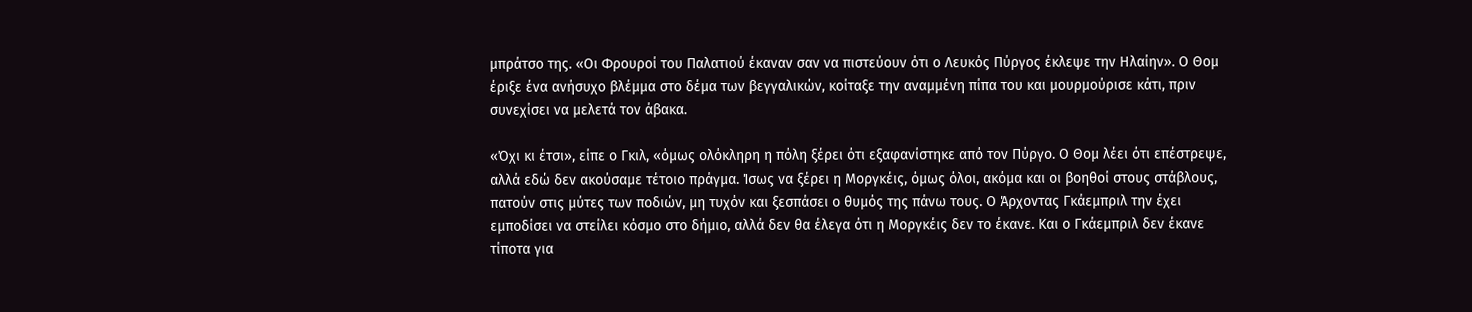μπράτσο της. «Οι Φρουροί του Παλατιού έκαναν σαν να πιστεύουν ότι ο Λευκός Πύργος έκλεψε την Ηλαίην». Ο Θομ έριξε ένα ανήσυχο βλέμμα στο δέμα των βεγγαλικών, κοίταξε την αναμμένη πίπα του και μουρμούρισε κάτι, πριν συνεχίσει να μελετά τον άβακα.

«Όχι κι έτσι», είπε ο Γκιλ, «όμως ολόκληρη η πόλη ξέρει ότι εξαφανίστηκε από τον Πύργο. Ο Θομ λέει ότι επέστρεψε, αλλά εδώ δεν ακούσαμε τέτοιο πράγμα. Ίσως να ξέρει η Μοργκέις, όμως όλοι, ακόμα και οι βοηθοί στους στάβλους, πατούν στις μύτες των ποδιών, μη τυχόν και ξεσπάσει ο θυμός της πάνω τους. Ο Άρχοντας Γκάεμπριλ την έχει εμποδίσει να στείλει κόσμο στο δήμιο, αλλά δεν θα έλεγα ότι η Μοργκέις δεν το έκανε. Και ο Γκάεμπριλ δεν έκανε τίποτα για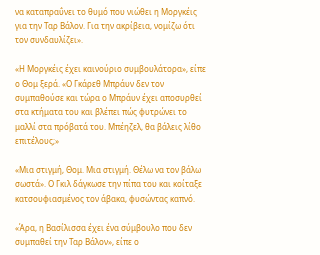να καταπραΰνει το θυμό που νιώθει η Μοργκέις για την Ταρ Βάλον. Για την ακρίβεια, νομίζω ότι τον συνδαυλίζει».

«Η Μοργκέις έχει καινούριο συμβουλάτορα», είπε ο Θομ ξερά. «Ο Γκάρεθ Μπράυν δεν τον συμπαθούσε και τώρα ο Μπράυν έχει αποσυρθεί στα κτήματα του και βλέπει πώς φυτρώνει το μαλλί στα πρόβατά του. Μπέηζελ, θα βάλεις λίθο επιτέλους;»

«Μια στιγμή, Θομ. Μια στιγμή. Θέλω να τον βάλω σωστά». Ο Γκιλ δάγκωσε την πίπα του και κοίταξε κατσουφιασμένος τον άβακα, φυσώντας καπνό.

«Άρα, η Βασίλισσα έχει ένα σύμβουλο που δεν συμπαθεί την Ταρ Βάλον», είπε ο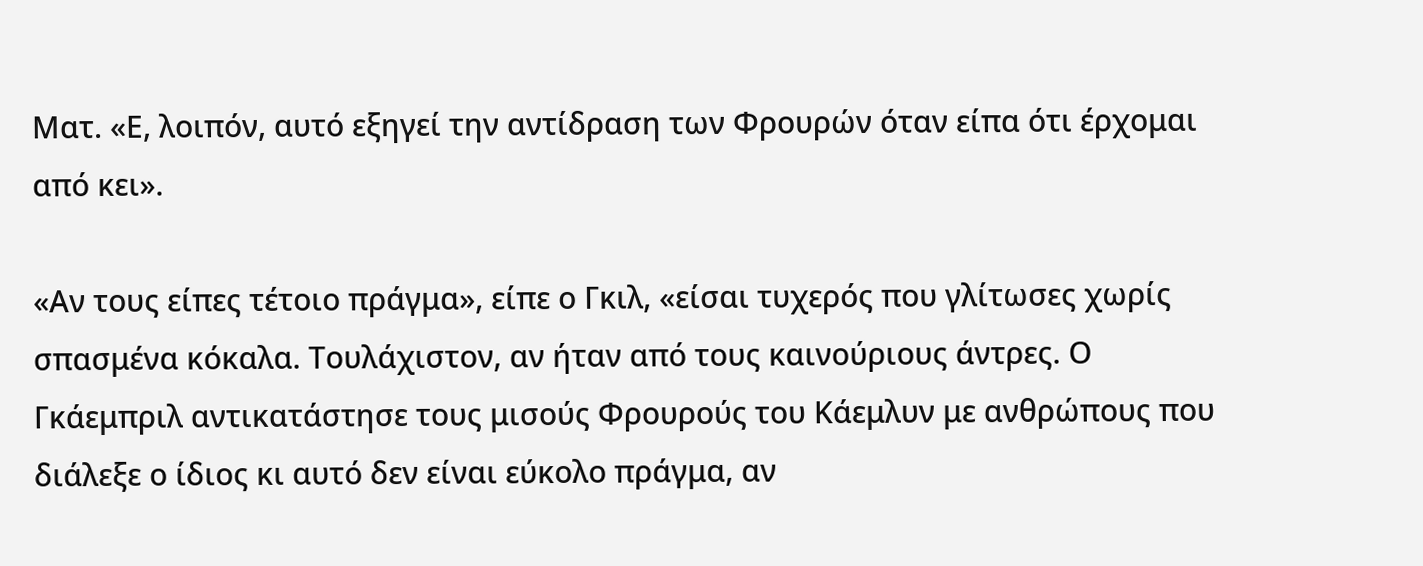Ματ. «Ε, λοιπόν, αυτό εξηγεί την αντίδραση των Φρουρών όταν είπα ότι έρχομαι από κει».

«Αν τους είπες τέτοιο πράγμα», είπε ο Γκιλ, «είσαι τυχερός που γλίτωσες χωρίς σπασμένα κόκαλα. Τουλάχιστον, αν ήταν από τους καινούριους άντρες. Ο Γκάεμπριλ αντικατάστησε τους μισούς Φρουρούς του Κάεμλυν με ανθρώπους που διάλεξε ο ίδιος κι αυτό δεν είναι εύκολο πράγμα, αν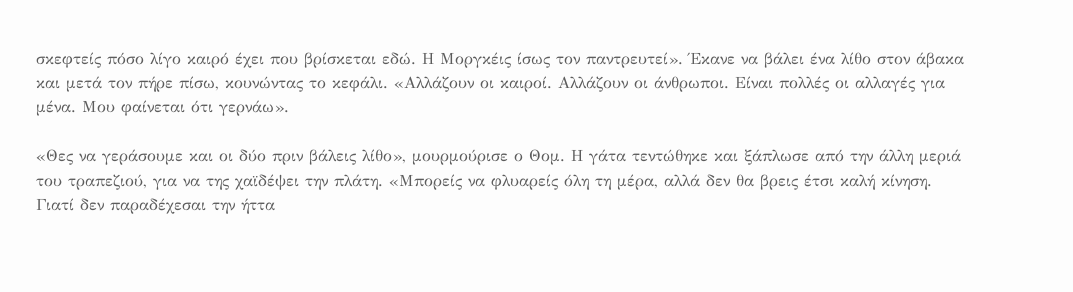σκεφτείς πόσο λίγο καιρό έχει που βρίσκεται εδώ. Η Μοργκέις ίσως τον παντρευτεί». Έκανε να βάλει ένα λίθο στον άβακα και μετά τον πήρε πίσω, κουνώντας το κεφάλι. «Αλλάζουν οι καιροί. Αλλάζουν οι άνθρωποι. Είναι πολλές οι αλλαγές για μένα. Μου φαίνεται ότι γερνάω».

«Θες να γεράσουμε και οι δύο πριν βάλεις λίθο», μουρμούρισε ο Θομ. Η γάτα τεντώθηκε και ξάπλωσε από την άλλη μεριά του τραπεζιού, για να της χαϊδέψει την πλάτη. «Μπορείς να φλυαρείς όλη τη μέρα, αλλά δεν θα βρεις έτσι καλή κίνηση. Γιατί δεν παραδέχεσαι την ήττα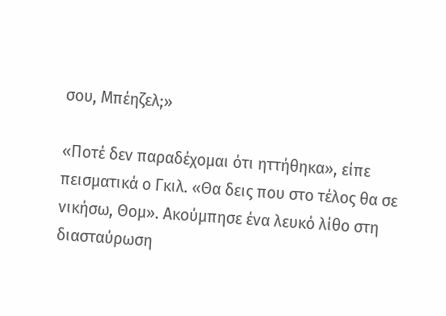σου, Μπέηζελ;»

«Ποτέ δεν παραδέχομαι ότι ηττήθηκα», είπε πεισματικά ο Γκιλ. «Θα δεις που στο τέλος θα σε νικήσω, Θομ». Ακούμπησε ένα λευκό λίθο στη διασταύρωση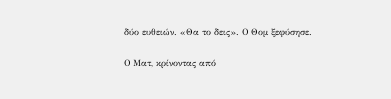δύο ευθειών. «Θα το δεις». Ο Θομ ξεφύσησε.

Ο Ματ, κρίνοντας από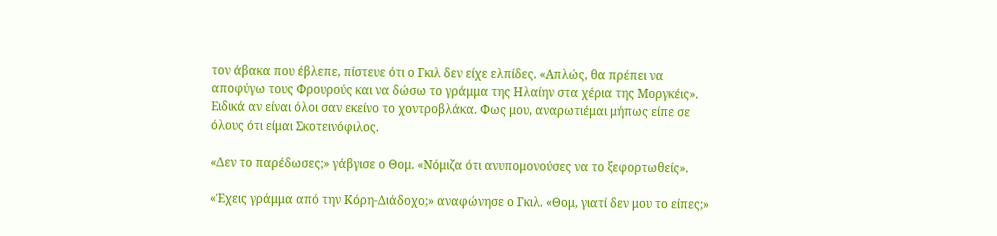τον άβακα που έβλεπε, πίστευε ότι ο Γκιλ δεν είχε ελπίδες. «Απλώς, θα πρέπει να αποφύγω τους Φρουρούς και να δώσω το γράμμα της Ηλαίην στα χέρια της Μοργκέις». Ειδικά αν είναι όλοι σαν εκείνο το χοντροβλάκα. Φως μου, αναρωτιέμαι μήπως είπε σε όλους ότι είμαι Σκοτεινόφιλος.

«Δεν το παρέδωσες;» γάβγισε ο Θομ. «Νόμιζα ότι ανυπομονούσες να το ξεφορτωθείς».

«Έχεις γράμμα από την Κόρη-Διάδοχο;» αναφώνησε ο Γκιλ. «Θομ, γιατί δεν μου το είπες;»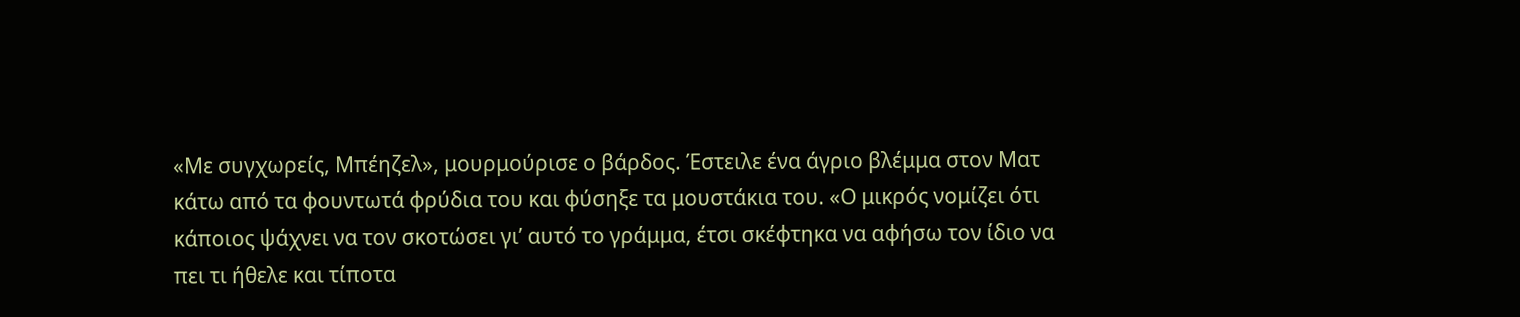«Με συγχωρείς, Μπέηζελ», μουρμούρισε ο βάρδος. Έστειλε ένα άγριο βλέμμα στον Ματ κάτω από τα φουντωτά φρύδια του και φύσηξε τα μουστάκια του. «Ο μικρός νομίζει ότι κάποιος ψάχνει να τον σκοτώσει γι’ αυτό το γράμμα, έτσι σκέφτηκα να αφήσω τον ίδιο να πει τι ήθελε και τίποτα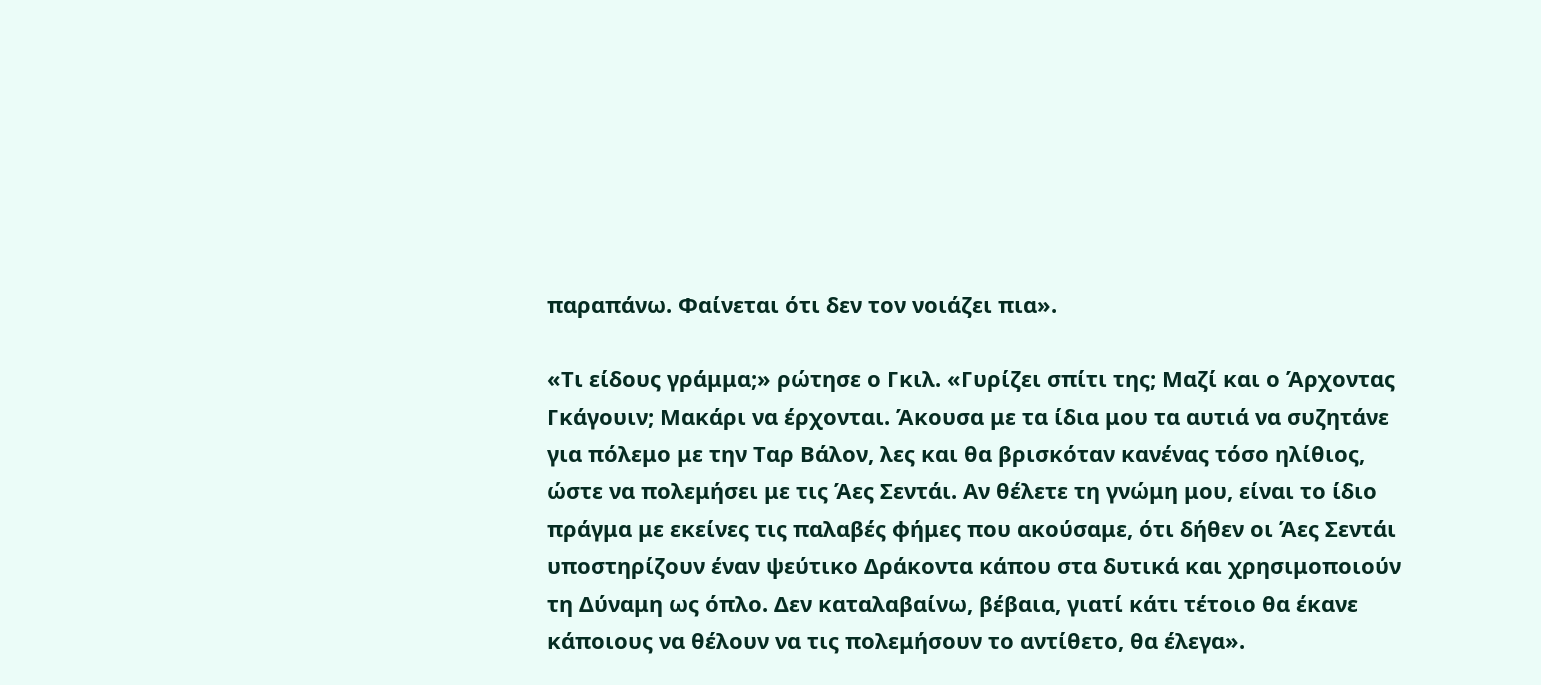παραπάνω. Φαίνεται ότι δεν τον νοιάζει πια».

«Τι είδους γράμμα;» ρώτησε ο Γκιλ. «Γυρίζει σπίτι της; Μαζί και ο Άρχοντας Γκάγουιν; Μακάρι να έρχονται. Άκουσα με τα ίδια μου τα αυτιά να συζητάνε για πόλεμο με την Ταρ Βάλον, λες και θα βρισκόταν κανένας τόσο ηλίθιος, ώστε να πολεμήσει με τις Άες Σεντάι. Αν θέλετε τη γνώμη μου, είναι το ίδιο πράγμα με εκείνες τις παλαβές φήμες που ακούσαμε, ότι δήθεν οι Άες Σεντάι υποστηρίζουν έναν ψεύτικο Δράκοντα κάπου στα δυτικά και χρησιμοποιούν τη Δύναμη ως όπλο. Δεν καταλαβαίνω, βέβαια, γιατί κάτι τέτοιο θα έκανε κάποιους να θέλουν να τις πολεμήσουν το αντίθετο, θα έλεγα».